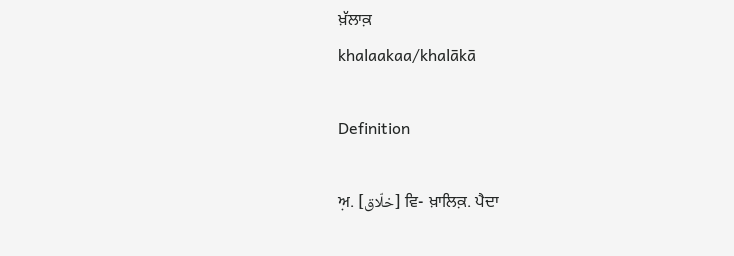ਖ਼ੱਲਾਕ਼
khalaakaa/khalākā

Definition

ਅ਼. [خلّاق] ਵਿ- ਖ਼ਾਲਿਕ਼. ਪੈਦਾ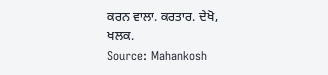ਕਰਨ ਵਾਲਾ. ਕਰਤਾਰ. ਦੇਖੋ, ਖਲਕ.
Source: Mahankosh